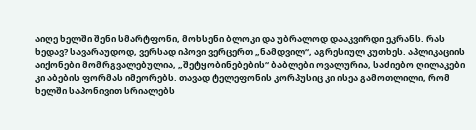აიღე ხელში შენი სმარტფონი, მოხსენი ბლოკი და უბრალოდ დააკვირდი ეკრანს. რას ხედავ? სავარაუდოდ, ვერსად იპოვი ვერცერთ „ნამდვილ“, აგრესიულ კუთხეს. აპლიკაციის აიქონები მომრგვალებულია, „შეტყობინებების“ ბაბლები ოვალურია, საძიებო ღილაკები კი აბების ფორმას იმეორებს. თავად ტელეფონის კორპუსიც კი ისეა გამოთლილი, რომ ხელში საპონივით სრიალებს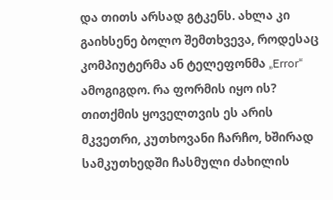და თითს არსად გტკენს. ახლა კი გაიხსენე ბოლო შემთხვევა, როდესაც კომპიუტერმა ან ტელეფონმა „Error“ ამოგიგდო. რა ფორმის იყო ის? თითქმის ყოველთვის ეს არის მკვეთრი, კუთხოვანი ჩარჩო, ხშირად სამკუთხედში ჩასმული ძახილის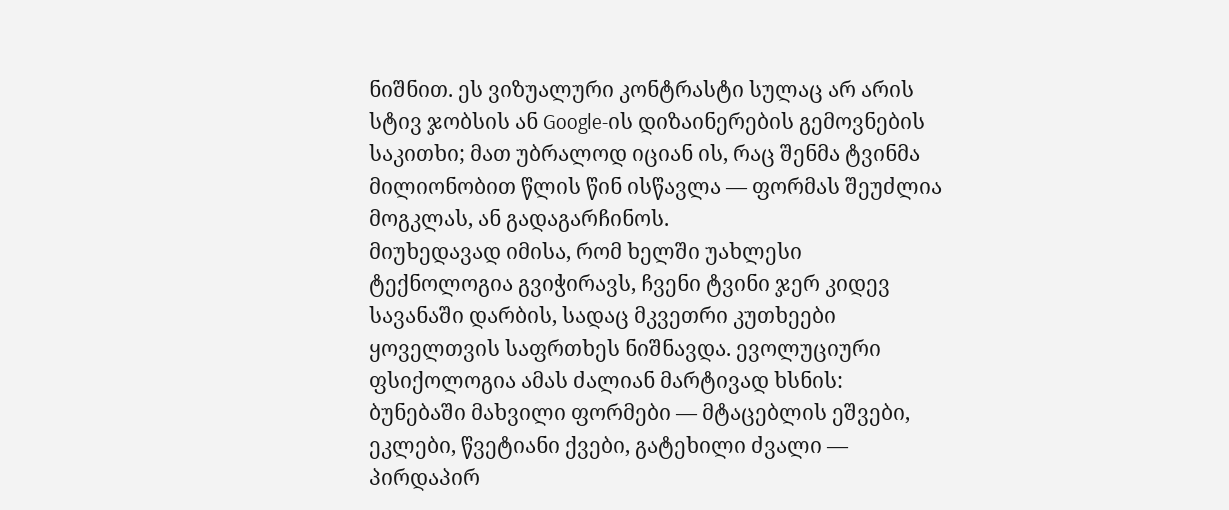ნიშნით. ეს ვიზუალური კონტრასტი სულაც არ არის სტივ ჯობსის ან Google-ის დიზაინერების გემოვნების საკითხი; მათ უბრალოდ იციან ის, რაც შენმა ტვინმა მილიონობით წლის წინ ისწავლა — ფორმას შეუძლია მოგკლას, ან გადაგარჩინოს.
მიუხედავად იმისა, რომ ხელში უახლესი ტექნოლოგია გვიჭირავს, ჩვენი ტვინი ჯერ კიდევ სავანაში დარბის, სადაც მკვეთრი კუთხეები ყოველთვის საფრთხეს ნიშნავდა. ევოლუციური ფსიქოლოგია ამას ძალიან მარტივად ხსნის: ბუნებაში მახვილი ფორმები — მტაცებლის ეშვები, ეკლები, წვეტიანი ქვები, გატეხილი ძვალი — პირდაპირ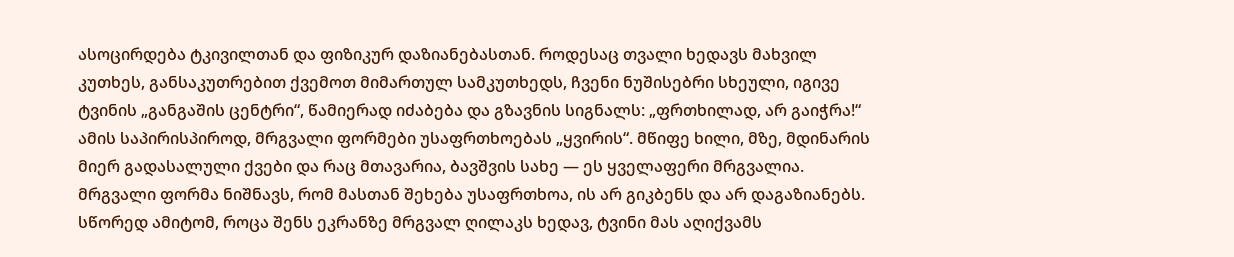ასოცირდება ტკივილთან და ფიზიკურ დაზიანებასთან. როდესაც თვალი ხედავს მახვილ კუთხეს, განსაკუთრებით ქვემოთ მიმართულ სამკუთხედს, ჩვენი ნუშისებრი სხეული, იგივე ტვინის „განგაშის ცენტრი“, წამიერად იძაბება და გზავნის სიგნალს: „ფრთხილად, არ გაიჭრა!“ ამის საპირისპიროდ, მრგვალი ფორმები უსაფრთხოებას „ყვირის“. მწიფე ხილი, მზე, მდინარის მიერ გადასალული ქვები და რაც მთავარია, ბავშვის სახე — ეს ყველაფერი მრგვალია. მრგვალი ფორმა ნიშნავს, რომ მასთან შეხება უსაფრთხოა, ის არ გიკბენს და არ დაგაზიანებს.
სწორედ ამიტომ, როცა შენს ეკრანზე მრგვალ ღილაკს ხედავ, ტვინი მას აღიქვამს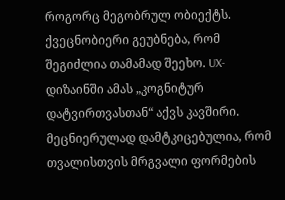როგორც მეგობრულ ობიექტს. ქვეცნობიერი გეუბნება, რომ შეგიძლია თამამად შეეხო. UX-დიზაინში ამას „კოგნიტურ დატვირთვასთან“ აქვს კავშირი. მეცნიერულად დამტკიცებულია, რომ თვალისთვის მრგვალი ფორმების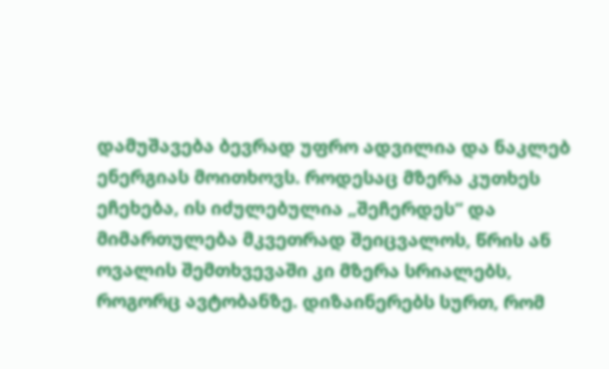დამუშავება ბევრად უფრო ადვილია და ნაკლებ ენერგიას მოითხოვს. როდესაც მზერა კუთხეს ეჩეხება, ის იძულებულია „შეჩერდეს“ და მიმართულება მკვეთრად შეიცვალოს, წრის ან ოვალის შემთხვევაში კი მზერა სრიალებს, როგორც ავტობანზე. დიზაინერებს სურთ, რომ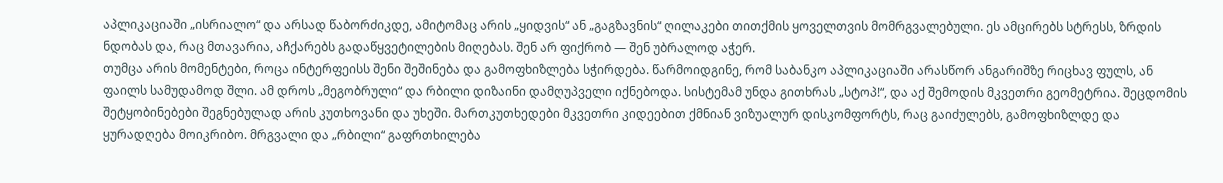აპლიკაციაში „ისრიალო“ და არსად წაბორძიკდე, ამიტომაც არის „ყიდვის“ ან „გაგზავნის“ ღილაკები თითქმის ყოველთვის მომრგვალებული. ეს ამცირებს სტრესს, ზრდის ნდობას და, რაც მთავარია, აჩქარებს გადაწყვეტილების მიღებას. შენ არ ფიქრობ — შენ უბრალოდ აჭერ.
თუმცა არის მომენტები, როცა ინტერფეისს შენი შეშინება და გამოფხიზლება სჭირდება. წარმოიდგინე, რომ საბანკო აპლიკაციაში არასწორ ანგარიშზე რიცხავ ფულს, ან ფაილს სამუდამოდ შლი. ამ დროს „მეგობრული“ და რბილი დიზაინი დამღუპველი იქნებოდა. სისტემამ უნდა გითხრას „სტოპ!“, და აქ შემოდის მკვეთრი გეომეტრია. შეცდომის შეტყობინებები შეგნებულად არის კუთხოვანი და უხეში. მართკუთხედები მკვეთრი კიდეებით ქმნიან ვიზუალურ დისკომფორტს, რაც გაიძულებს, გამოფხიზლდე და ყურადღება მოიკრიბო. მრგვალი და „რბილი“ გაფრთხილება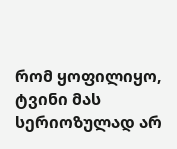რომ ყოფილიყო, ტვინი მას სერიოზულად არ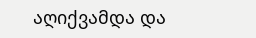აღიქვამდა და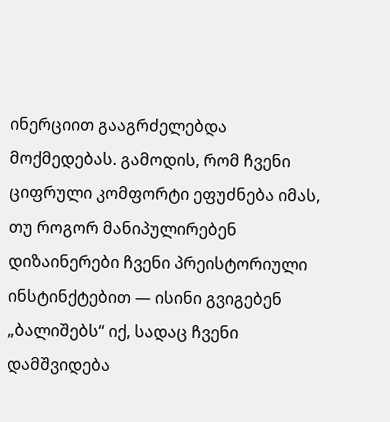ინერციით გააგრძელებდა მოქმედებას. გამოდის, რომ ჩვენი ციფრული კომფორტი ეფუძნება იმას, თუ როგორ მანიპულირებენ დიზაინერები ჩვენი პრეისტორიული ინსტინქტებით — ისინი გვიგებენ „ბალიშებს“ იქ, სადაც ჩვენი დამშვიდება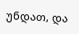უნდათ, და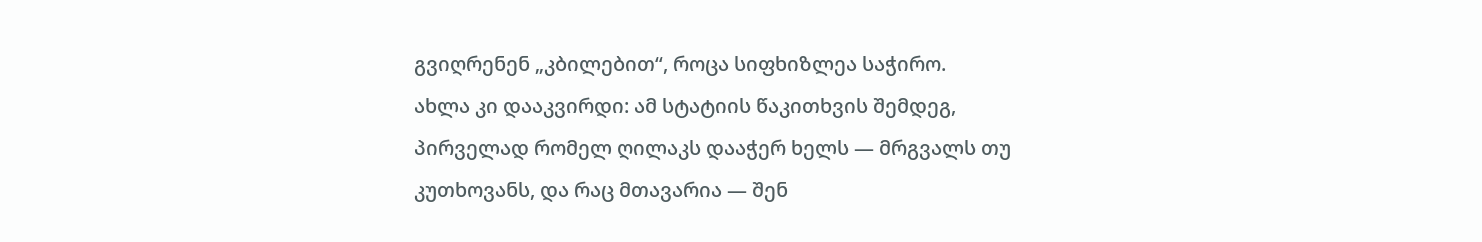გვიღრენენ „კბილებით“, როცა სიფხიზლეა საჭირო.
ახლა კი დააკვირდი: ამ სტატიის წაკითხვის შემდეგ, პირველად რომელ ღილაკს დააჭერ ხელს — მრგვალს თუ კუთხოვანს, და რაც მთავარია — შენ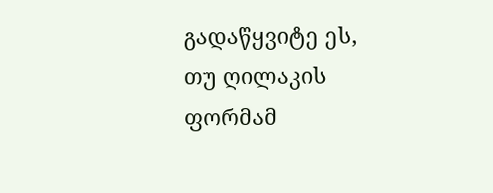გადაწყვიტე ეს, თუ ღილაკის ფორმამ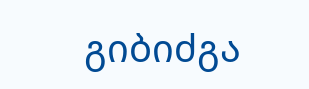გიბიძგა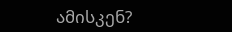ამისკენ?